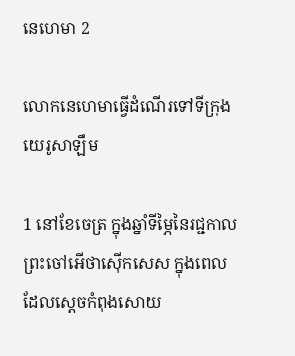នេហេ‌មា 2

លោកនេហេមាធ្វើដំណើរទៅទីក្រុងយេរូ‌សាឡឹម

1 នៅខែចេត្រ ក្នុងឆ្នាំទីម្ភៃនៃរជ្ជ‌កាលព្រះចៅអើថា‌ស៊ើកសេស ក្នុងពេលដែលស្ដេចកំពុងសោយ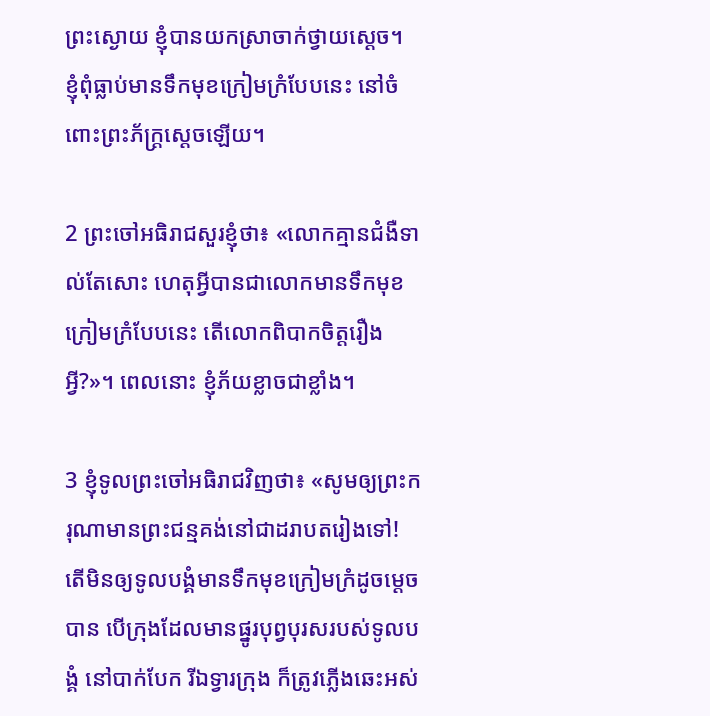ព្រះ‌ស្ងោយ ខ្ញុំបានយកស្រាចាក់ថ្វាយស្ដេច។ ខ្ញុំពុំធ្លាប់មានទឹកមុខក្រៀម‌ក្រំបែបនេះ នៅចំពោះព្រះ‌ភ័ក្ត្រស្ដេចឡើយ។

2 ព្រះចៅអធិរាជសួរខ្ញុំថា៖ «លោកគ្មានជំងឺទាល់តែសោះ ហេតុអ្វីបានជាលោកមានទឹកមុខក្រៀម‌ក្រំបែបនេះ តើលោកពិបាកចិត្តរឿងអ្វី?»។ ពេលនោះ ខ្ញុំភ័យខ្លាចជាខ្លាំង។

3 ខ្ញុំទូលព្រះចៅអធិរាជវិញថា៖ «សូមឲ្យព្រះ‌ករុណាមានព្រះ‌ជន្មគង់នៅជាដរាបតរៀងទៅ! តើមិនឲ្យទូលបង្គំមានទឹកមុខក្រៀម‌ក្រំដូចម្ដេចបាន បើក្រុងដែលមានផ្នូរបុព្វបុរសរបស់ទូលបង្គំ នៅបាក់បែក រីឯទ្វារក្រុង ក៏ត្រូវភ្លើងឆេះអស់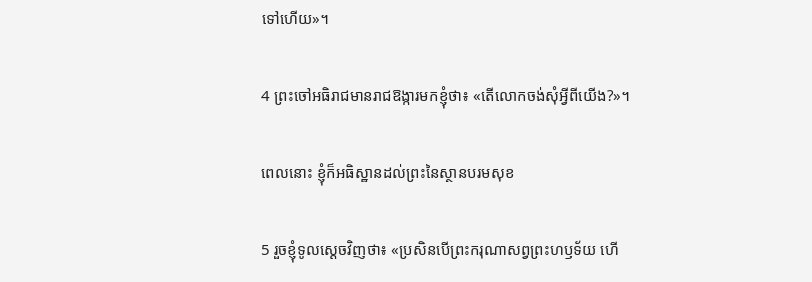ទៅហើយ»។

4 ព្រះចៅអធិរាជមានរាជ‌ឱង្ការមកខ្ញុំថា៖ «តើលោកចង់សុំអ្វីពីយើង?»។

ពេលនោះ ខ្ញុំក៏អធិស្ឋានដល់ព្រះនៃស្ថានបរម‌សុខ

5 រួចខ្ញុំទូលស្ដេចវិញថា៖ «ប្រសិនបើព្រះ‌ករុណាសព្វព្រះ‌ហឫទ័យ ហើ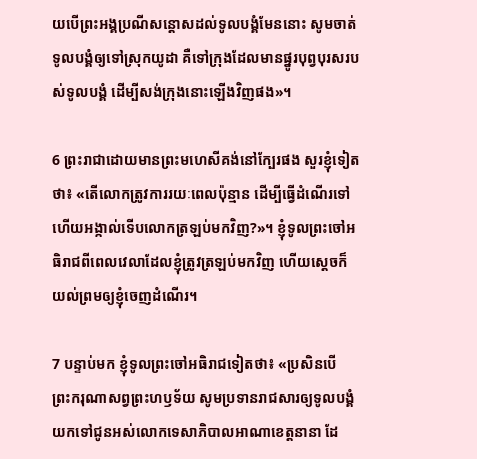យបើព្រះ‌អង្គប្រណី‌សន្ដោសដល់ទូលបង្គំមែននោះ សូមចាត់ទូលបង្គំឲ្យទៅស្រុកយូដា គឺទៅក្រុងដែលមានផ្នូរបុព្វបុរសរបស់ទូលបង្គំ ដើម្បីសង់ក្រុងនោះឡើងវិញផង»។

6 ព្រះ‌រាជាដោយមានព្រះ‌មហេសីគង់នៅក្បែរផង សួរខ្ញុំទៀតថា៖ «តើលោកត្រូវការរយៈពេលប៉ុន្មាន ដើម្បីធ្វើដំណើរទៅ ហើយអង្កាល់ទើបលោកត្រឡប់មកវិញ?»។ ខ្ញុំទូលព្រះចៅអធិរាជពីពេលវេលាដែលខ្ញុំត្រូវត្រឡប់មកវិញ ហើយស្ដេចក៏យល់ព្រមឲ្យខ្ញុំចេញដំណើរ។

7 បន្ទាប់មក ខ្ញុំទូលព្រះចៅអធិរាជទៀតថា៖ «ប្រសិនបើព្រះ‌ករុណាសព្វព្រះ‌ហឫទ័យ សូមប្រទានរាជ‌សារឲ្យទូលបង្គំយកទៅជូនអស់លោកទេសា‌ភិបាលអាណា‌ខេត្តនានា ដែ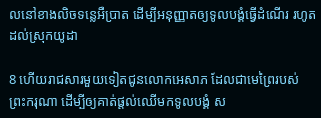លនៅខាងលិចទន្លេអឺប្រាត ដើម្បីអនុញ្ញាតឲ្យទូលបង្គំធ្វើដំណើរ រហូតដល់ស្រុកយូដា

8 ហើយរាជ‌សារមួយទៀតជូនលោកអេសាភ ដែលជាមេព្រៃរបស់ព្រះ‌ករុណា ដើម្បីឲ្យគាត់ផ្ដល់ឈើមកទូលបង្គំ ស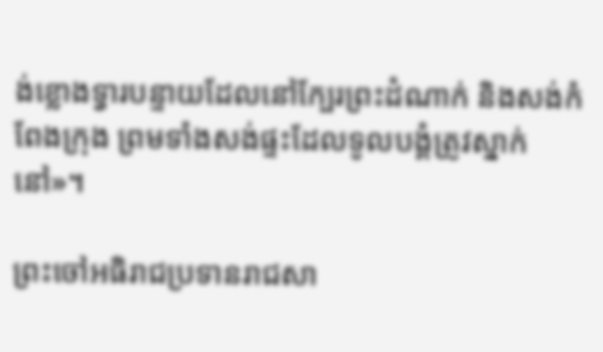ង់ខ្លោងទ្វារបន្ទាយដែលនៅក្បែរព្រះ‌ដំណាក់ និងសង់កំពែងក្រុង ព្រមទាំងសង់ផ្ទះដែលទូលបង្គំត្រូវស្នាក់នៅ»។

ព្រះចៅអធិរាជប្រទានរាជ‌សា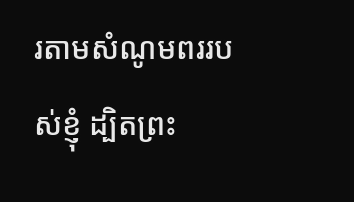រតាមសំណូម‌ពររបស់ខ្ញុំ ដ្បិតព្រះ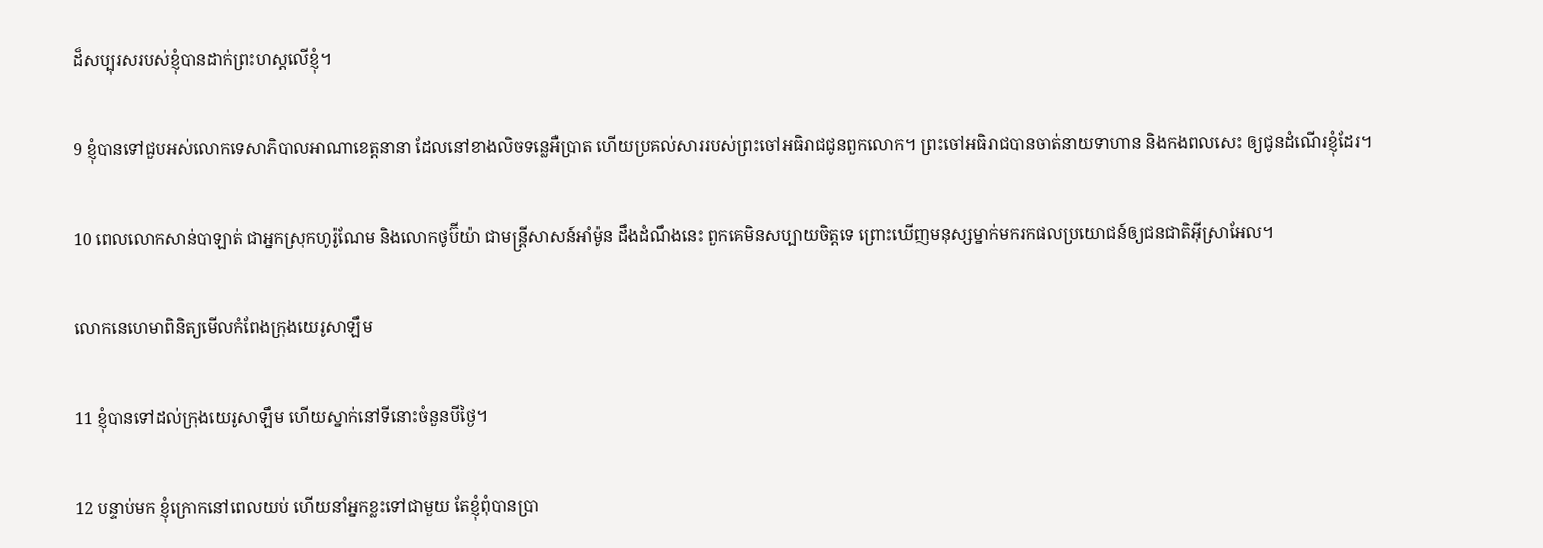ដ៏សប្បុរសរបស់ខ្ញុំបានដាក់ព្រះ‌ហស្ដលើខ្ញុំ។

9 ខ្ញុំបានទៅជួបអស់លោកទេសា‌ភិបាលអាណា‌ខេត្តនានា ដែលនៅខាងលិចទន្លេអឺប្រាត ហើយប្រគល់សាររបស់ព្រះចៅអធិរាជជូនពួកលោក។ ព្រះចៅអធិរាជបានចាត់នាយទាហាន និងកង‌ពលសេះ ឲ្យជូនដំណើរខ្ញុំដែរ។

10 ពេលលោកសាន់បា‌ឡាត់ ជាអ្នកស្រុកហូរ៉ូ‌ណែម និងលោកថូប៊ី‌យ៉ា ជាមន្ត្រីសាសន៍អាំម៉ូន ដឹងដំណឹងនេះ ពួកគេមិនសប្បាយចិត្តទេ ព្រោះឃើញមនុស្សម្នាក់មករកផលប្រយោជន៍ឲ្យជន‌ជាតិអ៊ីស្រា‌អែល។

លោកនេហេមាពិនិត្យមើលកំពែងក្រុងយេរូ‌សាឡឹម

11 ខ្ញុំបានទៅដល់ក្រុងយេរូ‌សាឡឹម ហើយស្នាក់នៅទីនោះចំនួនបីថ្ងៃ។

12 បន្ទាប់មក ខ្ញុំក្រោកនៅពេលយប់ ហើយនាំអ្នកខ្លះទៅជាមួយ តែខ្ញុំពុំបានប្រា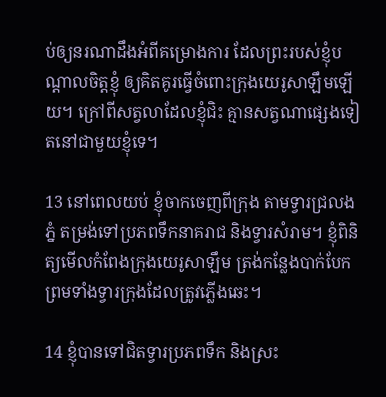ប់ឲ្យនរណាដឹងអំពីគម្រោង‌ការ ដែលព្រះរបស់ខ្ញុំបណ្ដាលចិត្តខ្ញុំ ឲ្យគិត‌គូរធ្វើចំពោះក្រុងយេរូ‌សាឡឹមឡើយ។ ក្រៅពីសត្វលាដែលខ្ញុំជិះ គ្មានសត្វណាផ្សេងទៀតនៅជាមួយខ្ញុំទេ។

13 នៅពេលយប់ ខ្ញុំចាកចេញពីក្រុង តាមទ្វារជ្រលងភ្នំ តម្រង់ទៅប្រភពទឹកនាគរាជ និងទ្វារសំរាម។ ខ្ញុំពិនិត្យមើលកំពែងក្រុងយេរូ‌សាឡឹម ត្រង់កន្លែងបាក់បែក ព្រមទាំងទ្វារក្រុងដែលត្រូវភ្លើងឆេះ។

14 ខ្ញុំបានទៅជិតទ្វារប្រភពទឹក និងស្រះ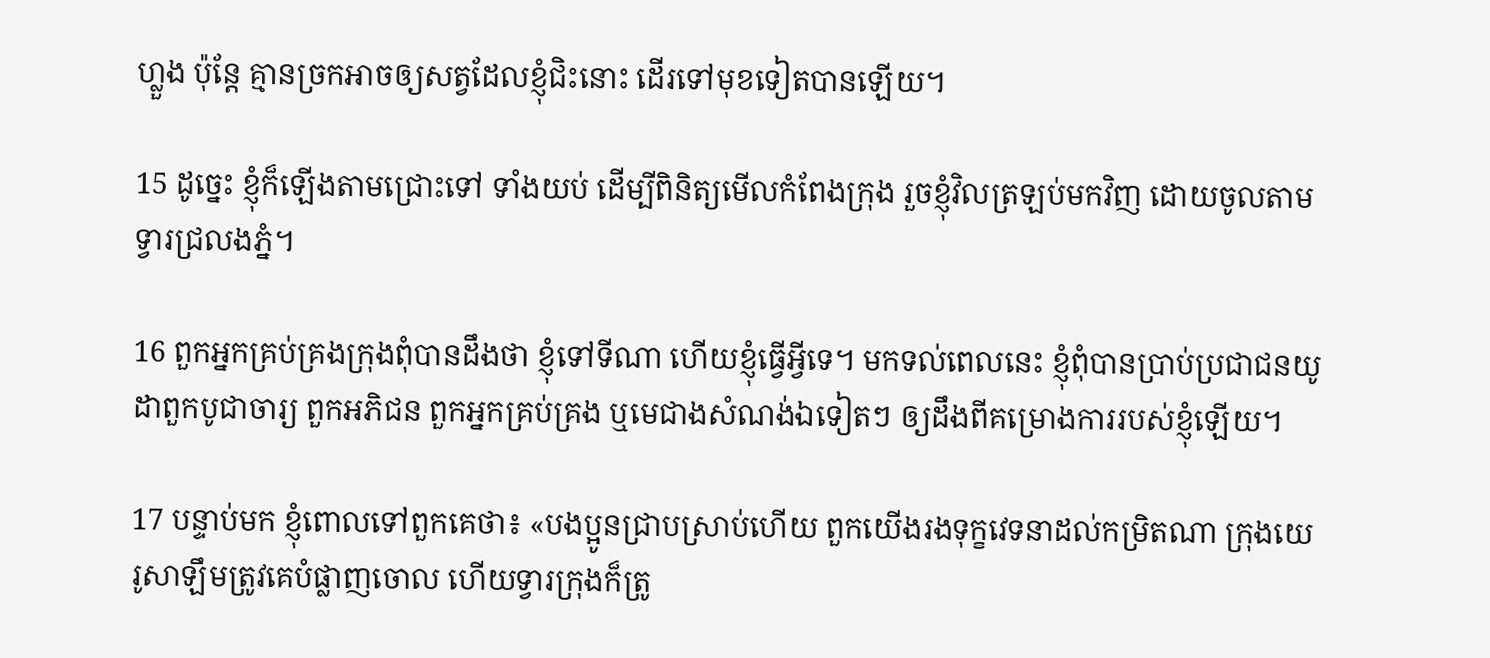ហ្លួង ប៉ុន្តែ គ្មានច្រកអាចឲ្យសត្វដែលខ្ញុំជិះនោះ ដើរទៅមុខទៀតបានឡើយ។

15 ដូច្នេះ ខ្ញុំក៏ឡើងតាមជ្រោះទៅ ទាំងយប់ ដើម្បីពិនិត្យមើលកំពែងក្រុង រួចខ្ញុំវិលត្រឡប់មកវិញ ដោយចូលតាមទ្វារជ្រលងភ្នំ។

16 ពួកអ្នកគ្រប់‌គ្រងក្រុងពុំបានដឹងថា ខ្ញុំទៅទីណា ហើយខ្ញុំធ្វើអ្វីទេ។ មកទល់ពេលនេះ ខ្ញុំពុំបានប្រាប់ប្រជា‌ជនយូដាពួកបូជា‌ចារ្យ ពួកអភិជន ពួកអ្នកគ្រប់‌គ្រង ឬមេជាងសំណង់ឯទៀតៗ ឲ្យដឹងពីគម្រោង‌ការរបស់ខ្ញុំឡើយ។

17 បន្ទាប់មក ខ្ញុំពោលទៅពួកគេថា៖ «បង‌ប្អូនជ្រាបស្រាប់ហើយ ពួកយើងរងទុក្ខវេទនាដល់កម្រិតណា ក្រុងយេរូ‌សាឡឹមត្រូវគេបំផ្លាញចោល ហើយទ្វារក្រុងក៏ត្រូ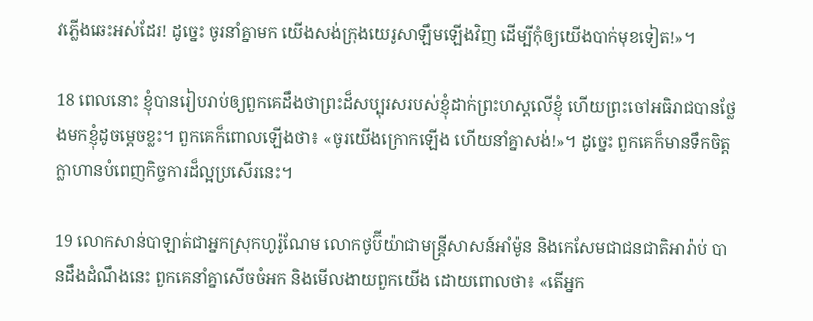វភ្លើងឆេះអស់ដែរ! ដូច្នេះ ចូរនាំគ្នាមក យើងសង់ក្រុងយេរូ‌សាឡឹមឡើងវិញ ដើម្បីកុំឲ្យយើងបាក់មុខទៀត!»។

18 ពេលនោះ ខ្ញុំបានរៀបរាប់ឲ្យពួកគេដឹងថាព្រះដ៏សប្បុរសរបស់ខ្ញុំដាក់ព្រះ‌ហស្ដលើខ្ញុំ ហើយព្រះចៅអធិរាជបានថ្លែងមកខ្ញុំដូចម្ដេចខ្លះ។ ពួកគេក៏ពោលឡើងថា៖ «ចូរយើងក្រោកឡើង ហើយនាំគ្នាសង់!»។ ដូច្នេះ ពួកគេក៏មានទឹកចិត្តក្លាហានបំពេញកិច្ចការដ៏ល្អប្រសើរនេះ។

19 លោកសាន់បា‌ឡាត់ជាអ្នកស្រុកហូរ៉ូ‌ណែម លោកថូប៊ី‌យ៉ាជាមន្ត្រីសាសន៍អាំម៉ូន និងកេសែមជាជន‌ជាតិអារ៉ាប់ បានដឹងដំណឹងនេះ ពួកគេនាំគ្នាសើចចំអក និងមើល‌ងាយពួកយើង ដោយពោលថា៖ «តើអ្នក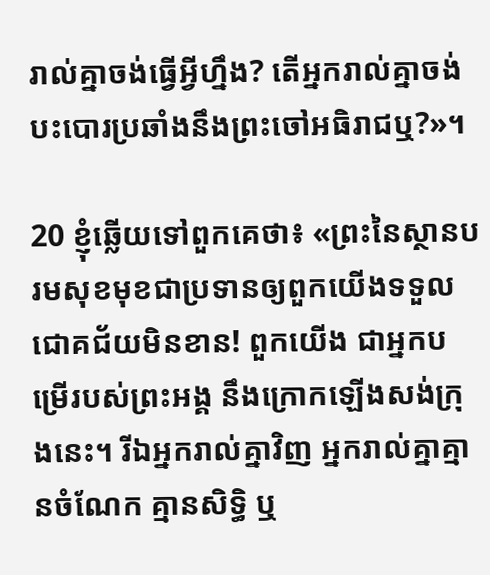រាល់គ្នាចង់ធ្វើអ្វីហ្នឹង? តើអ្នករាល់គ្នាចង់បះ‌បោរប្រឆាំងនឹងព្រះចៅអធិរាជឬ?»។

20 ខ្ញុំឆ្លើយទៅពួកគេថា៖ «ព្រះនៃស្ថានបរម‌សុខមុខជាប្រទានឲ្យពួកយើងទទួលជោគ‌ជ័យមិនខាន! ពួកយើង ជាអ្នកបម្រើរបស់ព្រះ‌អង្គ នឹងក្រោកឡើងសង់ក្រុងនេះ។ រីឯអ្នករាល់គ្នាវិញ អ្នករាល់គ្នាគ្មានចំណែក គ្មានសិទ្ធិ ឬ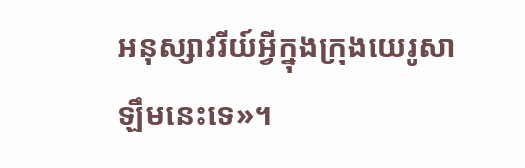អនុ‌ស្សា‌វរីយ៍អ្វីក្នុងក្រុងយេរូ‌សាឡឹមនេះទេ»។